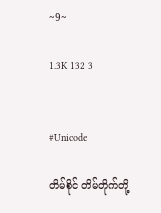~9~

1.3K 132 3


#Unicode

တိမ်စိုင် တိမ်တိုက်တို့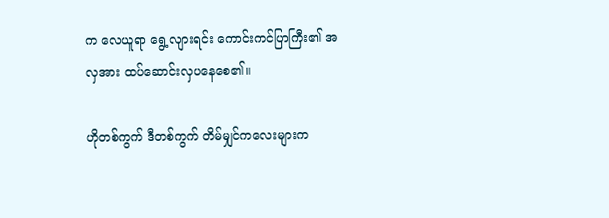က လေယူရာ ရွေ့လျားရင်း ကောင်းကင်ပြာကြီး၏ အလှအား ထပ်ဆောင်းလှပနေစေ၏။

ဟိုတစ်ကွက် ဒီတစ်ကွက် တိမ်မျှင်ကလေးများက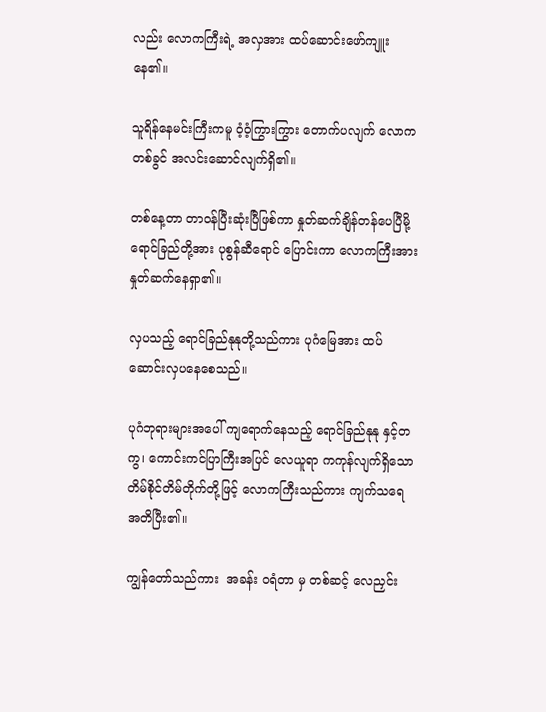လည်း လောကကြီးရဲ့ အလှအား ထပ်ဆောင်းဖော်ကျူးနေ၏။

သူရိန်နေမင်းကြီးကမူ ဝံ့ဝံ့ကြွားကြွား တောက်ပလျက် လောကတစ်ခွင် အလင်းဆောင်လျက်ရှိ၏။

တစ်နေ့တာ တာဝန်ပြီးဆုံးပြီဖြစ်ကာ နှုတ်ဆက်ချိန်တန်ပေပြီမို့ ရောင်ခြည်တို့အား ပုစွန်ဆီရောင် ပြောင်းကာ လောကကြီးအား နှုတ်ဆက်နေရှာ၏။

လှပသည့် ရောင်ခြည်နုနုတို့သည်ကား ပုဂံမြေအား ထပ်ဆောင်းလှပနေစေသည်။

ပုဂံဘုရားများအပေါ် ကျရောက်နေသည့် ရောင်ခြည်နုနု နှင့်တကွ၊ ကောင်းကင်ပြာကြီးအပြင် လေယူရာ ကကုန်လျက်ရှိသော တိမ်စိုင်တိမ်တိုက်တို့ဖြင့် လောကကြီးသည်ကား ကျက်သရေ အတိပြီး၏။

ကျွန်တော်သည်ကား  အခန်း ဝရံတာ မှ တစ်ဆင့် လေညှင်း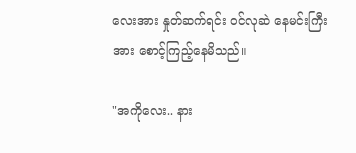လေးအား နှုတ်ဆက်ရင်း ဝင်လုဆဲ နေမင်းကြီးအား စောင့်ကြည့်နေမိသည်။

"အကိုလေး.. နား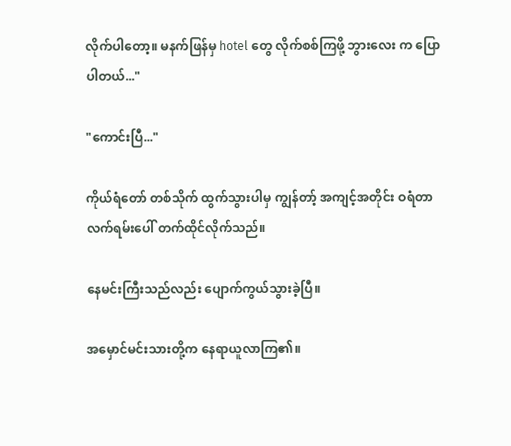လိုက်ပါတော့။ မနက်ဖြန်မှ hotel တွေ လိုက်စစ်ကြဖို့ ဘွားလေး က ပြောပါတယ်..."

"ကောင်းပြီ..."

ကိုယ်ရံတော် တစ်သိုက် ထွက်သွားပါမှ ကျွန်တာ့် အကျင့်အတိုင်း ဝရံတာ လက်ရမ်းပေါ် တက်ထိုင်လိုက်သည်။

နေမင်းကြီးသည်လည်း ပျောက်ကွယ်သွားခဲ့ပြီ။

အမှောင်မင်းသားတို့က နေရာယူလာကြ၏။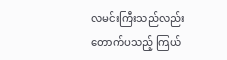လမင်းကြီးသည်လည်း တောက်ပသည့် ကြယ်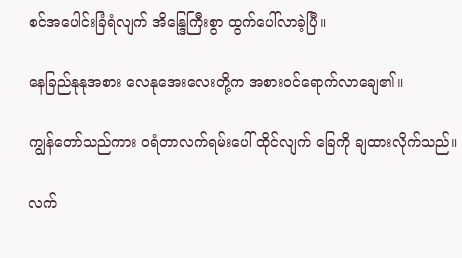စင်အပေါင်းခြံရံလျက် အိန္ဒြေကြီးစွာ ထွက်ပေါ်လာခဲ့ပြီ။

နေခြည်နုနုအစား လေနုအေးလေးတို့က အစားဝင်ရောက်လာချေ၏။

ကျွန်တော်သည်ကား ဝရံတာလက်ရမ်းပေါ် ထိုင်လျက် ခြေကို ချထားလိုက်သည်။

လက်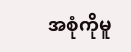အစုံကိုမူ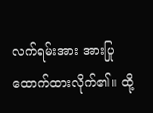လက်ရမ်းအား အားပြုထောက်ထားလိုက်၏။ ထို့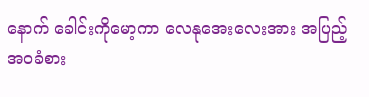နောက် ခေါင်းကိုမော့ကာ လေနုအေးလေးအား အပြည့်အဝခံစား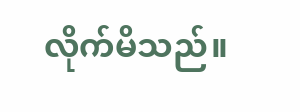လိုက်မိသည်။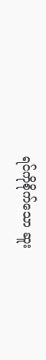ရင်ကိုစိုက်သော ဆူး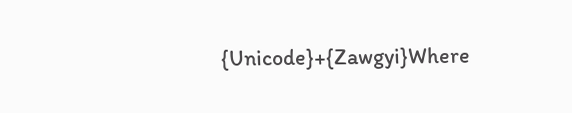{Unicode}+{Zawgyi}Where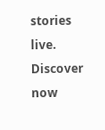stories live. Discover now